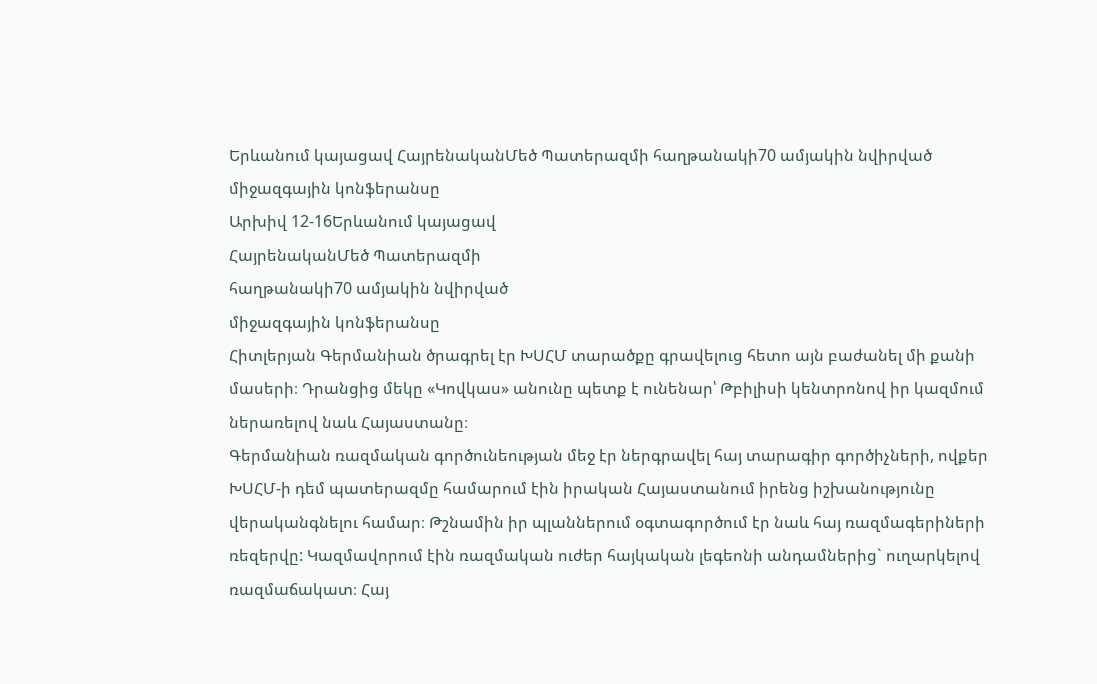Երևանում կայացավ ՀայրենականՄեծ Պատերազմի հաղթանակի70 ամյակին նվիրված միջազգային կոնֆերանսը
Արխիվ 12-16Երևանում կայացավ
ՀայրենականՄեծ Պատերազմի
հաղթանակի70 ամյակին նվիրված
միջազգային կոնֆերանսը
Հիտլերյան Գերմանիան ծրագրել էր ԽՍՀՄ տարածքը գրավելուց հետո այն բաժանել մի քանի մասերի։ Դրանցից մեկը «Կովկաս» անունը պետք է ունենար՝ Թբիլիսի կենտրոնով իր կազմում ներառելով նաև Հայաստանը։
Գերմանիան ռազմական գործունեության մեջ էր ներգրավել հայ տարագիր գործիչների, ովքեր ԽՍՀՄ-ի դեմ պատերազմը համարում էին իրական Հայաստանում իրենց իշխանությունը վերականգնելու համար։ Թշնամին իր պլաններում օգտագործում էր նաև հայ ռազմագերիների ռեզերվը: Կազմավորում էին ռազմական ուժեր հայկական լեգեոնի անդամներից` ուղարկելով ռազմաճակատ։ Հայ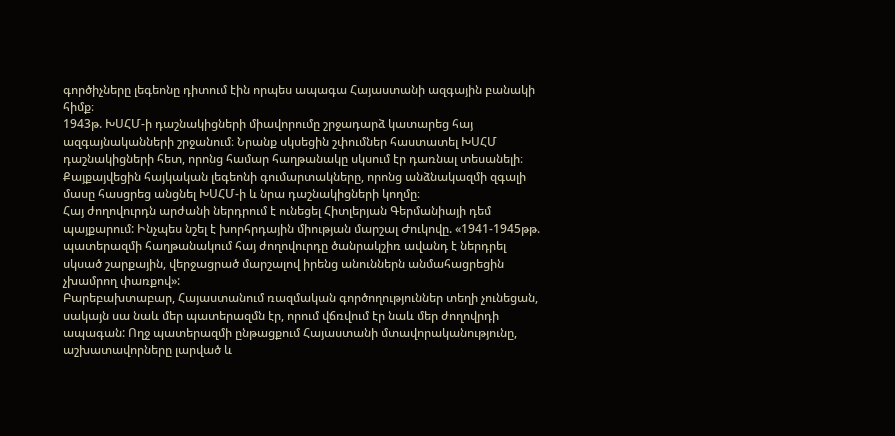գործիչները լեգեոնը դիտում էին որպես ապագա Հայաստանի ազգային բանակի հիմք։
1943թ. ԽՍՀՄ-ի դաշնակիցների միավորումը շրջադարձ կատարեց հայ ազգայնականների շրջանում։ Նրանք սկսեցին շփումներ հաստատել ԽՍՀՄ դաշնակիցների հետ, որոնց համար հաղթանակը սկսում էր դառնալ տեսանելի։ Քայքայվեցին հայկական լեգեոնի գումարտակները, որոնց անձնակազմի զգալի մասը հասցրեց անցնել ԽՍՀՄ-ի և նրա դաշնակիցների կողմը։
Հայ ժողովուրդն արժանի ներդրում է ունեցել Հիտլերյան Գերմանիայի դեմ պայքարում: Ինչպես նշել է խորհրդային միության մարշալ Ժուկովը. «1941-1945թթ. պատերազմի հաղթանակում հայ ժողովուրդը ծանրակշիռ ավանդ է ներդրել սկսած շարքային, վերջացրած մարշալով իրենց անուններն անմահացրեցին չխամրող փառքով»:
Բարեբախտաբար, Հայաստանում ռազմական գործողություններ տեղի չունեցան, սակայն սա նաև մեր պատերազմն էր, որում վճռվում էր նաև մեր ժողովրդի ապագան: Ողջ պատերազմի ընթացքում Հայաստանի մտավորականությունը, աշխատավորները լարված և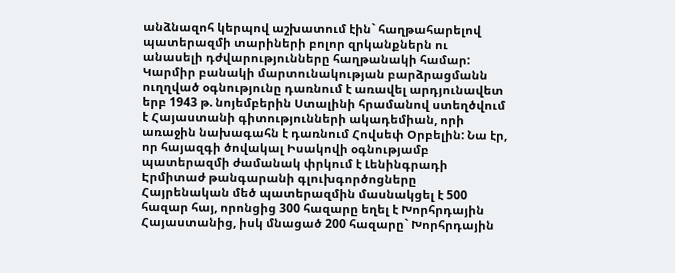անձնազոհ կերպով աշխատում էին` հաղթահարելով պատերազմի տարիների բոլոր զրկանքներն ու անասելի դժվարությունները հաղթանակի համար:
Կարմիր բանակի մարտունակության բարձրացմանն ուղղված օգնությունը դառնում է առավել արդյունավետ երբ 1943 թ. նոյեմբերին Ստալինի հրամանով ստեղծվում է Հայաստանի գիտությունների ակադեմիան, որի առաջին նախագահն է դառնում Հովսեփ Օրբելին: Նա էր, որ հայազգի ծովակալ Իսակովի օգնությամբ պատերազմի ժամանակ փրկում է Լենինգրադի Էրմիտաժ թանգարանի գլուխգործոցները
Հայրենական մեծ պատերազմին մասնակցել է 500 հազար հայ, որոնցից 300 հազարը եղել է Խորհրդային Հայաստանից, իսկ մնացած 200 հազարը` Խորհրդային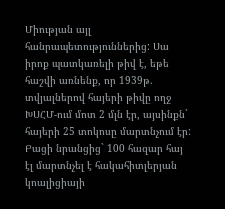Միության այլ հանրապետություններից: Սա իրոք պատկառելի թիվ է, եթե հաշվի առնենք, որ 1939թ. տվյալներով հայերի թիվը ողջ ԽՍՀՄ-ում մոտ 2 մլն էր, այսինքն` հայերի 25 տոկոսը մարտնչում էր: Բացի նրանցից` 100 հազար հայ էլ մարտնչել է հակահիտլերյան կոալիցիայի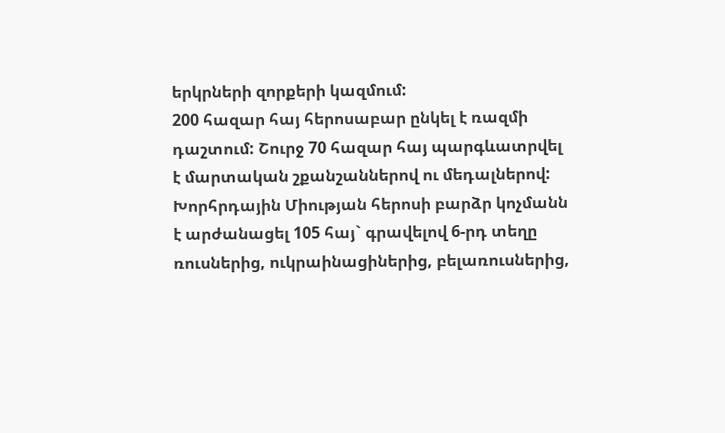երկրների զորքերի կազմում:
200 հազար հայ հերոսաբար ընկել է ռազմի դաշտում: Շուրջ 70 հազար հայ պարգևատրվել է մարտական շքանշաններով ու մեդալներով:
Խորհրդային Միության հերոսի բարձր կոչմանն է արժանացել 105 հայ` գրավելով 6-րդ տեղը ռուսներից, ուկրաինացիներից, բելառուսներից,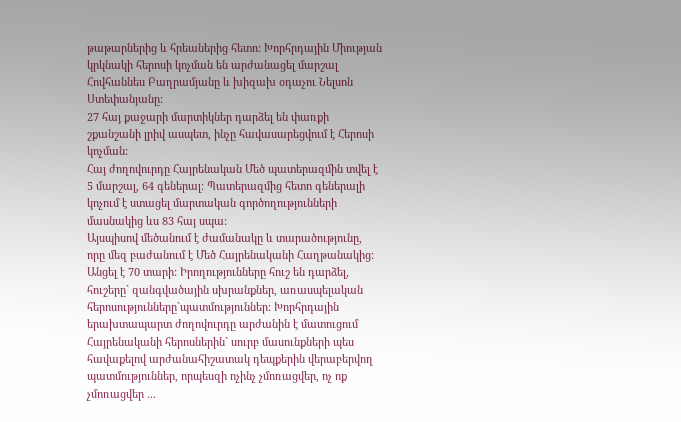թաթարներից և հրեաներից հետո: Խորհրդային Միության կրկնակի հերոսի կոչման են արժանացել մարշալ Հովհաննես Բաղրամյանը և խիզախ օդաչու Նելսոն Ստեփանյանը:
27 հայ քաջարի մարտիկներ դարձել են փառքի շքանշանի լրիվ ասպետ, ինչը հավասարեցվում է Հերոսի կոչման:
Հայ ժողովուրդը Հայրենական Մեծ պատերազմին տվել է 5 մարշալ, 64 գեներալ: Պատերազմից հետո գեներալի կոչում է ստացել մարտական գործողությունների մասնակից ևս 83 հայ սպա:
Այսպիսով մեծանում է ժամանակը և տարածությունը, որը մեզ բաժանում է Մեծ Հայրենականի Հաղթանակից: Անցել է 70 տարի: Իրողությունները հուշ են դարձել, հուշերը` զանգվածային սխրանքներ, առասպելական հերոսությունները`պատմություններ: Խորհրդային երախտապարտ ժողովուրդը արժանին է մատուցում Հայրենականի հերոսներին` սուրբ մասունքների պես հավաքելով արժանահիշատակ դեպքերին վերաբերվող պատմություններ, որպեսզի ոչինչ չմոռացվեր, ոչ ոք չմոռացվեր ...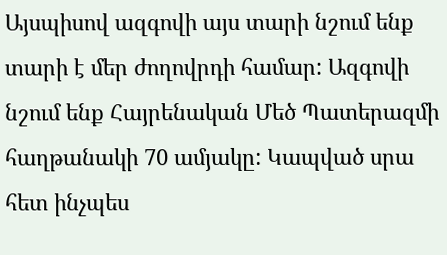Այսպիսով ազգովի այս տարի նշում ենք տարի է մեր ժողովրդի համար: Ազգովի նշում ենք Հայրենական Մեծ Պատերազմի հաղթանակի 70 ամյակը: Կապված սրա հետ ինչպես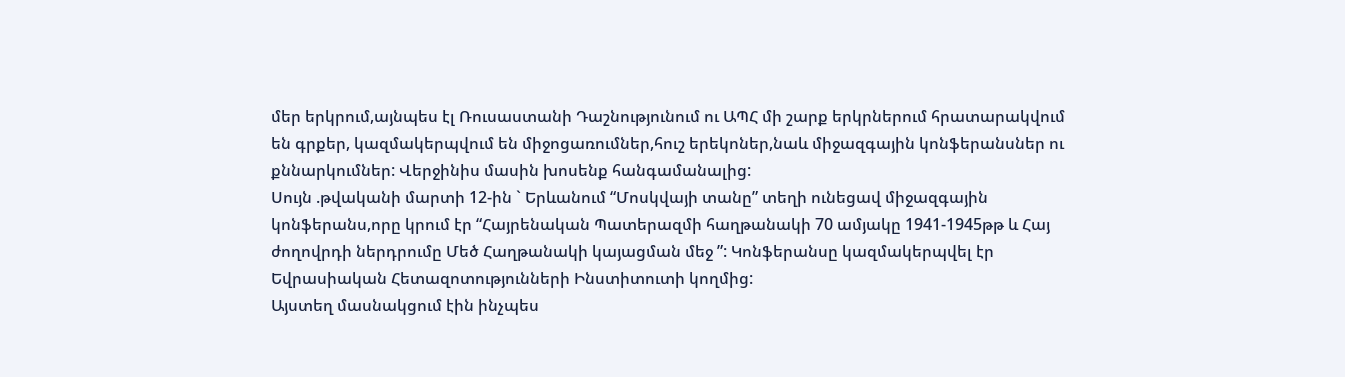մեր երկրում,այնպես էլ Ռուսաստանի Դաշնությունում ու ԱՊՀ մի շարք երկրներում հրատարակվում են գրքեր, կազմակերպվում են միջոցառումներ,հուշ երեկոներ,նաև միջազգային կոնֆերանսներ ու քննարկումներ: Վերջինիս մասին խոսենք հանգամանալից:
Սույն .թվականի մարտի 12-ին ` Երևանում “Մոսկվայի տանը” տեղի ունեցավ միջազգային կոնֆերանս,որը կրում էր “Հայրենական Պատերազմի հաղթանակի 70 ամյակը 1941-1945թթ և Հայ ժողովրդի ներդրումը Մեծ Հաղթանակի կայացման մեջ ”: Կոնֆերանսը կազմակերպվել էր Եվրասիական Հետազոտությունների Ինստիտուտի կողմից:
Այստեղ մասնակցում էին ինչպես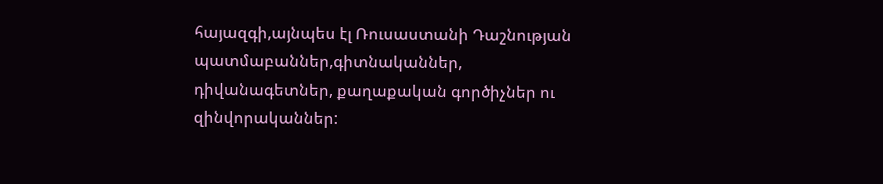հայազգի,այնպես էլ Ռուսաստանի Դաշնության պատմաբաններ,գիտնականներ, դիվանագետներ, քաղաքական գործիչներ ու զինվորականներ: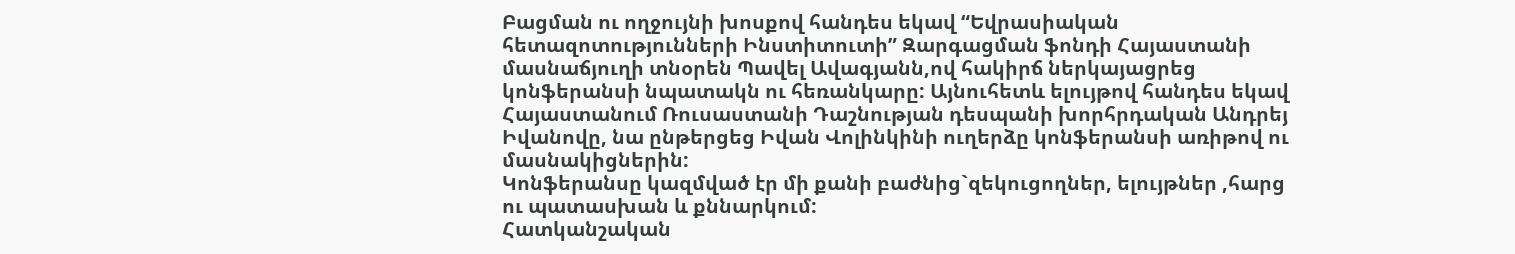Բացման ու ողջույնի խոսքով հանդես եկավ “Եվրասիական հետազոտությունների Ինստիտուտի” Զարգացման ֆոնդի Հայաստանի մասնաճյուղի տնօրեն Պավել Ավագյանն,ով հակիրճ ներկայացրեց կոնֆերանսի նպատակն ու հեռանկարը: Այնուհետև ելույթով հանդես եկավ Հայաստանում Ռուսաստանի Դաշնության դեսպանի խորհրդական Անդրեյ Իվանովը, նա ընթերցեց Իվան Վոլինկինի ուղերձը կոնֆերանսի առիթով ու մասնակիցներին:
Կոնֆերանսը կազմված էր մի քանի բաժնից`զեկուցողներ, ելույթներ ,հարց ու պատասխան և քննարկում:
Հատկանշական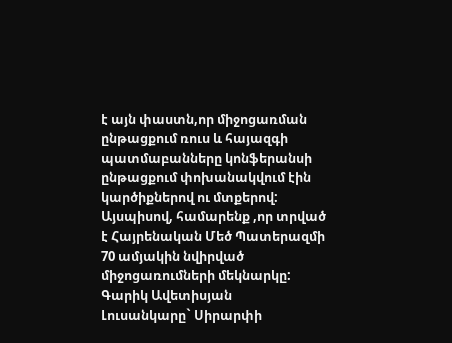է այն փաստն,որ միջոցառման ընթացքում ռուս և հայազգի պատմաբանները կոնֆերանսի ընթացքում փոխանակվում էին կարծիքներով ու մտքերով:
Այսպիսով, համարենք ,որ տրված է Հայրենական Մեծ Պատերազմի 70 ամյակին նվիրված միջոցառումների մեկնարկը:
Գարիկ Ավետիսյան
Լուսանկարը` Սիրարփի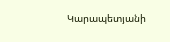Կարապետյանի